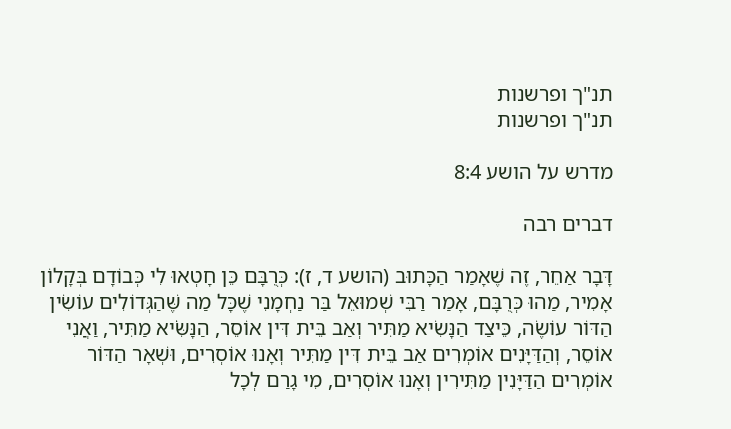תנ"ך ופרשנות
תנ"ך ופרשנות

מדרש על הושע 8:4

דברים רבה

דָּבָר אַחֵר, זֶה שֶׁאָמַר הַכָּתוּב (הושע ד, ז): כְּרֻבָּם כֵּן חָטְאוּ לִי כְּבוֹדָם בְּקָלוֹן אָמִיר, מַהוּ כְּרֻבָּם, אָמַר רַבִּי שְׁמוּאֵל בַּר נַחְמָנִי שֶׁכָּל מַה שֶּׁהַגְּדוֹלִים עוֹשִׂין הַדּוֹר עוֹשֶׂה, כֵּיצַד הַנָּשִׂיא מַתִּיר וְאַב בֵּית דִּין אוֹסֵר, הַנָּשִֹּׂיא מַתִּיר, וַאֲנִי אוֹסֵר, וְהַדַּיָּנִים אוֹמְרִים אַב בֵּית דִּין מַתִּיר וְאָנוּ אוֹסְרִים, וּשְׁאָר הַדּוֹר אוֹמְרִים הַדַּיָּנִין מַתִּירִין וְאָנוּ אוֹסְרִים, מִי גָרַם לְכָל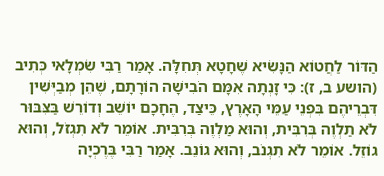הַדּוֹר לַחֲטוֹא הַנָּשִׂיא שֶׁחָטָא תְּחִלָּה. אָמַר רַבִּי שִׂמְלָאי כְּתִיב (הושע ב, ז): כִּי זָנְתָה אִמָּם הֹבִישָׁה הוֹרָתָם, שֶׁהֵן מְבַיְּשִׁין דִּבְרֵיהֶם בִּפְנֵי עַמֵּי הָאָרֶץ, כֵּיצַד, הֶחָכָם יוֹשֵׁב וְדוֹרֵשׁ בַּצִּבּוּר לֹא תַלְוֶה בְּרִבִּית, וְהוּא מַלְוֶה בְּרִבִּית. אוֹמֵר לֹא תִגְזֹל, וְהוּא גוֹזֵל. אוֹמֵר לֹא תִגְנֹב, וְהוּא גוֹנֵב. אָמַר רַבִּי בֶּרֶכְיָה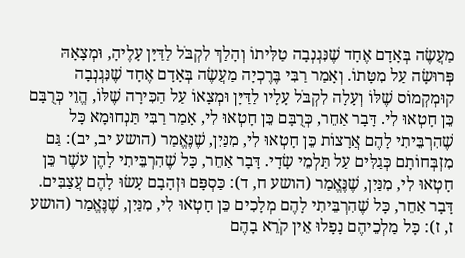מַעֲשֶׂה בְּאָדָם אֶחָד שֶׁנִּגְנְבָה טַלִּיתוֹ וְהָלַךְ לִקְבֹּל לַדַּיָּן עָלֶיהָ, וּמְצָאָהּ פְּרוּשָׂה עַל מִטָּתוֹ. וְאָמַר רַבִּי בֶּרֶכְיָה מַעֲשֶׂה בְּאָדָם אֶחָד שֶׁנִּגְנְבָה קוּמְקְמוֹס שֶׁלּוֹ וְעָלָה לִקְבֹּל עָלָיו לַדַּיָּן וּמְצָאוֹ עַל הַכִּירָה שֶׁלּוֹ, הֱוֵי כְּרֻבָּם כֵּן חָטְאוּ לִי. דָּבָר אַחֵר, כְּרֻבָּם כֵּן חָטְאוּ לִי, אָמַר רַבִּי תַּנְחוּמָא כָּל שֶׁהִרְבֵּיתִי לָהֶם אֲרָצוֹת כֵּן חָטְאוּ לִי, מִנַּיִן, שֶׁנֶּאֱמַר (הושע יב, יב): גַּם מִזְבְּחוֹתָם כְּגַלִּים עַל תַּלְמֵי שָׂדָי. דָּבָר אַחֵר, כָּל שֶׁהִרְבֵּיתִי לָהֶן עשֶׁר כֵּן חָטְאוּ לִי, מִנַּיִן, שֶׁנֶּאֱמַר (הושע ח, ד): כַּסְפָּם וּזְהָבָם עָשׂוּ לָהֶם עֲצַבִּים. דָּבָר אַחֵר, כָּל שֶׁהִרְבֵּיתִי לָהֶם מְלָכִים כֵּן חָטְאוּ לִי, מִנַּיִן, שֶׁנֶּאֱמַר (הושע ז, ז): כָּל מַלְכֵיהֶם נָפָלוּ אֵין קֹרֵא בָהֶם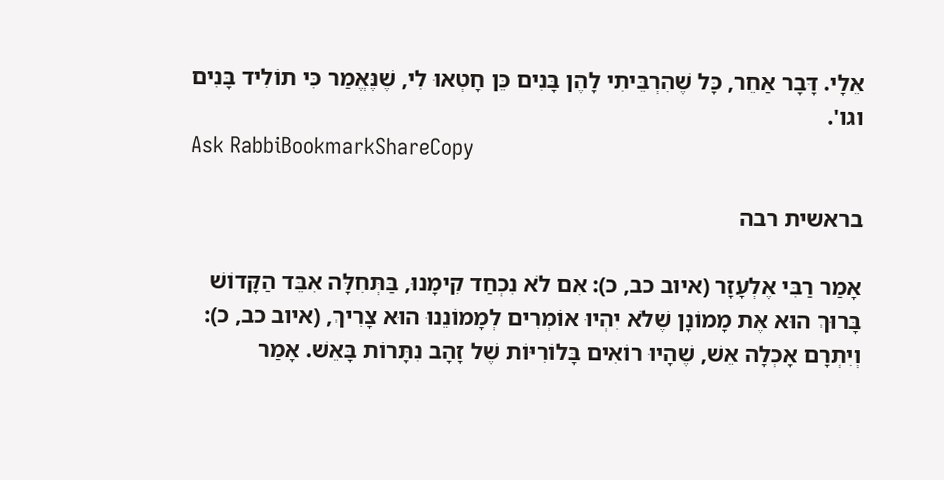אֵלָי. דָּבָר אַחֵר, כָּל שֶׁהִרְבֵּיתִי לָהֶן בָּנִים כֵּן חָטְאוּ לִי, שֶׁנֶּאֱמַר כִּי תוֹלִיד בָּנִים וגו'.
Ask RabbiBookmarkShareCopy

בראשית רבה

אָמַר רַבִּי אֶלְעָזָר (איוב כב, כ): אִם לֹא נִכְחַד קִימָנוּ, בַּתְּחִלָּה אִבֵּד הַקָּדוֹשׁ בָּרוּךְ הוּא אֶת מָמוֹנָן שֶׁלֹא יִהְיוּ אוֹמְרִים לְמָמוֹנֵנוּ הוּא צָרִיךְ, (איוב כב, כ): וְיִתְרָם אָכְלָה אֵשׁ, שֶׁהָיוּ רוֹאִים בָּלוֹרִיּוֹת שֶׁל זָהָב נִתָּרוֹת בָּאֵשׁ. אָמַר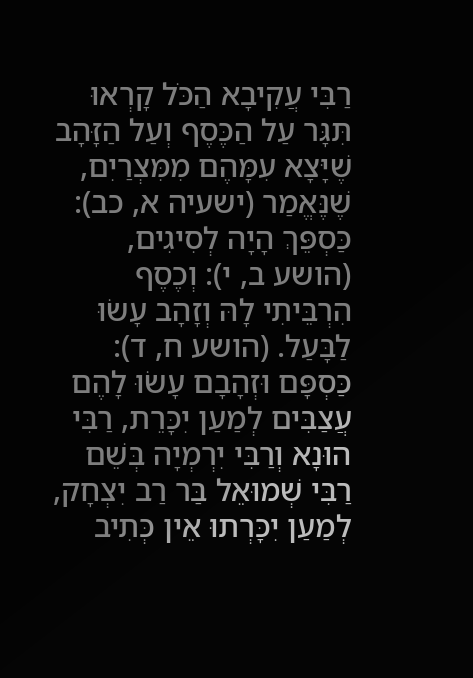רַבִּי עֲקִיבָא הַכֹּל קָרְאוּ תִּגָּר עַל הַכֶּסֶף וְעַל הַזָּהָב שֶׁיָּצָא עִמָּהֶם מִמִּצְרַיִם, שֶׁנֶּאֱמַר (ישעיה א, כב): כַּסְפֵּךְ הָיָה לְסִיגִים, (הושע ב, י): וְכֶסֶף הִרְבֵּיתִי לָהּ וְזָהָב עָשׂוּ לַבָּעַל. (הושע ח, ד): כַּסְפָּם וּזְהָבָם עָשׂוּ לָהֶם עֲצַבִּים לְמַעַן יִכָּרֵת, רַבִּי הוּנָא וְרַבִּי יִרְמְיָה בְּשֵׁם רַבִּי שְׁמוּאֵל בַּר רַב יִצְחָק, לְמַעַן יִכָּרְתוּ אֵין כְּתִיב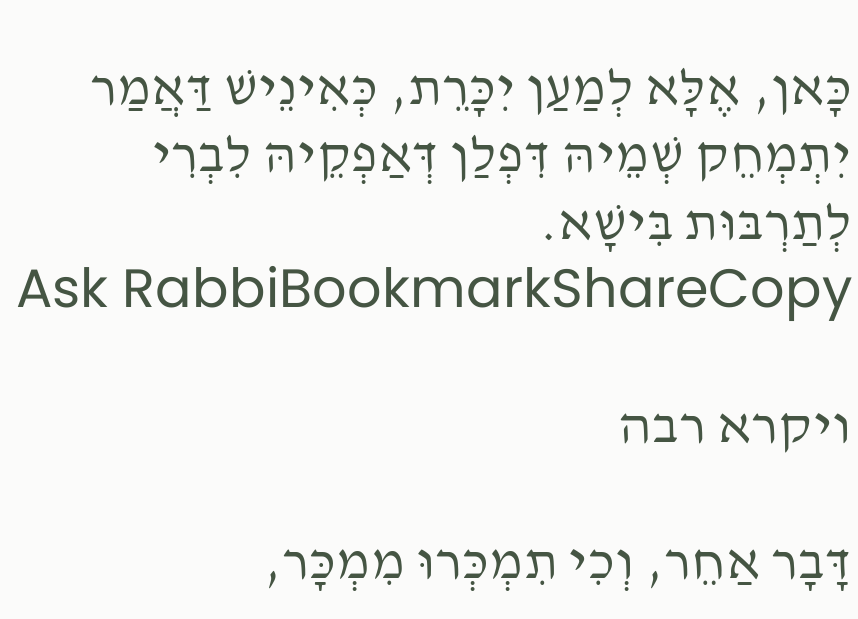כָּאן, אֶלָּא לְמַעַן יִכָּרֵת, כְּאִינֵישׁ דַּאֲמַר יִתְמְחֵק שְׁמֵיהּ דִּפְלַן דְּאַפְקֵיהּ לִבְרִי לְתַרְבּוּת בִּישָׁא.
Ask RabbiBookmarkShareCopy

ויקרא רבה

דָּבָר אַחֵר, וְכִי תִמְכְּרוּ מִמְכָּר,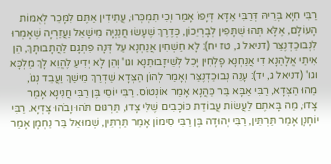רַבִּי חִיָּא בְּרֵיהּ דְּרַבִּי אַדָּא דְּיָפוֹ אָמַר וְכִי תִמְכְּרוּ, עֲתִידִין אַתֶּם לִמָּכֵר לְאֻמּוֹת הָעוֹלָם, אֶלָּא תְּהוּ שֻׁתָּפִין לְבָרְיֵכוֹן, כְּדֶרֶךְ שֶׁעָשׂוּ חֲנַנְיָה מִישָׁאֵל וַעֲזַרְיָה שֶׁאָמְרוּ לִנְבוּכַדְנֶצַּר (דניאל ג, טז יח): לָא חַשְׁחִין אֲנַחְנָא עַל דְּנָה פִּתְגָם לַהֲתָבוּתָךְ, הֵן אִיתַי אֱלָהַנָא דִי אֲנַחְנָא פָלְחִין יָכִל לְשֵׁיזָבוּתַנָא וגו' וְהֵן לָא יְדִיעַ לֶהֱוֵא לָךְ מַלְכָּא וגו' (דניאל ג, יד): עָנֵה נְבוּכַדְנֶצַּר וְאָמַר לְהוֹן הַצְּדָא שַׁדְרַךְ מֵישַׁךְ וַעֲבֵד נְגוֹ, מַהוּ הַצְּדָא, רַבִּי אַבָּא בַּר כַּהֲנָא אָמַר אוֹנְטוֹס. רַבִּי יוֹסֵי בֶּן רַבִּי חֲנִינָא אָמַר צָדוּ, מַה בָּאתֶם לַעֲשׂוֹת עֲבוֹדַת כּוֹכָבִים שֶׁלִּי צָדוּ, תַּרְגּוּם תֹּהוּ וָבֹהוּ צָדְיָא. רַבִּי יוֹחָנָן אָמַר תַּרְתֵּין, רַבִּי יְהוּדָה בֶּן רַבִּי סִימוֹן אָמַר תַּרְתֵּין, שְׁמוּאֵל בַּר נַחְמָן אָמַר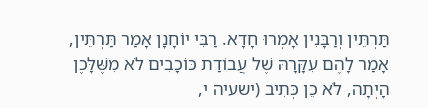תַּרְתֵּין וְרַבָּנִין אָמְרוּ חָדָא. רַבִּי יוֹחָנָן אָמַר תַּרְתֵּין, אָמַר לָהֶם עִקָּרָהּ שֶׁל עֲבוֹדַת כּוֹכָבִים לֹא מִשֶּׁלָּכֶן הָיְתָה, לֹא כֵן כְּתִיב (ישעיה י,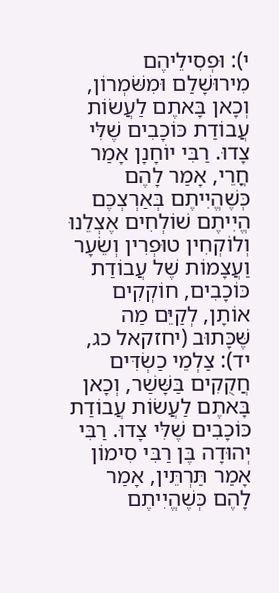י): וּפְסִילֵיהֶם מִירוּשָׁלִַם וּמִשֹּׁמְרוֹן, וְכָאן בָּאתֶם לַעֲשׂוֹת עֲבוֹדַת כּוֹכָבִים שֶׁלִּי צָדוּ. רַבִּי יוֹחָנָן אָמַר חֳרֵי, אָמַר לָהֶם כְּשֶׁהֱיִיתֶם בְּאַרְצְכֶם הֱיִיתֶם שׁוֹלְחִים אֶצְלֵנוּ וְלוֹקְחִין טוּפְרִין וְשֵׂעָר וַעֲצָמוֹת שֶׁל עֲבוֹדַת כּוֹכָבִים, חוֹקְקִים אוֹתָן, לְקַיֵּם מַה שֶּׁכָּתוּב (יחזקאל כג, יד): צַלְמֵי כַשְׂדִּים חֲקֻקִים בַּשָּׁשַׁר, וְכָאן בָּאתֶם לַעֲשׂוֹת עֲבוֹדַת כּוֹכָבִים שֶׁלִּי צָדוּ. רַבִּי יְהוּדָה בֶּן רַבִּי סִימוֹן אָמַר תַּרְתֵּין, אָמַר לָהֶם כְּשֶׁהֱיִיתֶם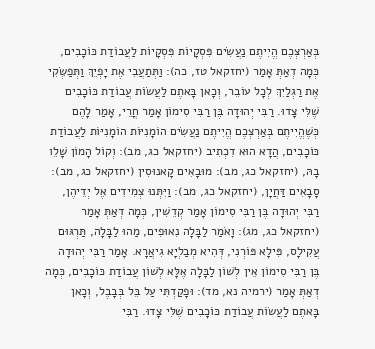בְּאַרְצְכֶם הֱיִיתֶם נַעֲשִׂים פִּסְקָיוֹת פִּסְקָיוֹת לַעֲבוֹדַת כּוֹכָבִים, כְּמָה דְאַתְּ אָמַר (יחזקאל טז, כה): וַתְּתַעֲבִי אֶת יָפְיֵךְ וַתְּפַשְּׂקִי אֶת רַגְלַיִךְ לְכָל עוֹבֵר, וְכָאן בָּאתֶם לַעֲשׂוֹת עֲבוֹדַת כּוֹכָבִים שֶׁלִּי צָדוּ. רַבִּי יְהוּדָה בֶּן רַבִּי סִימוֹן אָמַר חֳרֵי, אָמַר לָהֶם כְּשֶׁהֱיִיתֶם בְּאַרְצְכֶם הֱיִיתֶם נַעֲשִׂים הוֹמָנִיּוֹת הוֹמָנִיּוֹת לַעֲבוֹדַת כּוֹכָבִים, הֲדָא הוּא דִכְתִיב (יחזקאל כג, מב): וְקוֹל הָמוֹן שָׁלֵו בָהּ, (יחזקאל כג, מב): מוּבָאִים קָאנוּסִין (יחזקאל כג, מב): סָבָאִים דַּחֲיָן, (יחזקאל כג, מב): וַיִּתְּנוּ צְמִידִים אֶל יְדֵיהֶן, רַבִּי יְהוּדָה בֶּן רַבִּי סִימוֹן אָמַר קְדֵשִׁין, כְּמָה דְאַתְּ אָמַר (יחזקאל כג, מג): וָאֹמַר לַבָּלָה נִאוּפִים, מַהוּ לַבָּלָה, תַּרְגּוּם עֲקִילָס, פִּילָא פּוֹרְנִי, דְּהִיא מְבַלְיָא גִיאֲרָא. אָמַר רַבִּי יְהוּדָה בֶּן רַבִּי סִימוֹן אֵין לְשׁוֹן לַבָּלָה אֶלָּא לְשׁוֹן עֲבוֹדַת כּוֹכָבִים, כְּמָה דְאַתְּ אָמַר (ירמיה נא, מד): וּפָקַדְתִּי עַל בֵּל בְּבָבֶל, וְכָאן בָּאתֶם לַעֲשׂוֹת עֲבוֹדַת כּוֹכָבִים שֶׁלִּי צָדוּ. רַבִּי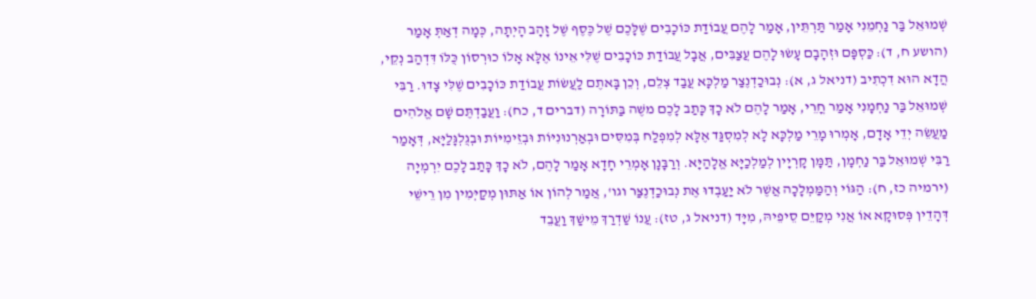שְׁמוּאֵל בַּר נַחְמֵנִי אָמַר תַּרְתֵּין, אָמַר לָהֶם עֲבוֹדַת כּוֹכָבִים שֶׁלָּכֶם שֶׁל כֶּסֶף שֶׁל זָהָב הָיְתָה, כְּמָה דְאַתְּ אָמַר (הושע ח, ד): כַּסְפָּם וּזְהָבָם עָשׂוּ לָהֶם עֲצַבִּים, אֲבָל עֲבוֹדַת כּוֹכָבִים שֶׁלִּי אֵינוֹ אֶלָּא אָלוֹ כוּרְסוֹן כֻּלּוֹ דִּדְהַב נְקֵי, הֲדָא הוּא דִכְתִיב (דניאל ג, א): נְבוּכַדְנֶצַר מַלְכָּא עֲבַד צְלֵם, וְכֵן בָּאתֶם לַעֲשׂוֹת עֲבוֹדַת כּוֹכָבִים שֶׁלִּי צָדוּ. רַבִּי שְׁמוּאֵל בַּר נַחְמָנִי אָמַר חֳרֵי, אָמַר לָהֶם לֹא כָךְ כָּתַב לָכֶם משֶׁה בַּתּוֹרָה (דברים ד, כח): וַעֲבַדְתֶּם שָׁם אֱלֹהִים מַעֲשֵׂה יְדֵי אָדָם, אָמְרוּ מָרֵי מַלְכָּא לָא לְמִסְגַּד אֶלָּא לְמִפְלַח בְּמִסִּים וּבְאַרְנוּנִיּוֹת וּבְזֵימִיּוֹת וּבְגֻלְגָּלַיָּא, דְּאָמַר רַבִּי שְׁמוּאֵל בַּר נַחְמָן, תַּמָּן קָרְיָין לְמַלְכַיָּא אֱלָהַיָּא. וְרַבָּנָן אָמְרֵי חָדָא אָמַר לָהֶם, לֹא כָךְ כָּתַב לָכֶם יִרְמְיָה (ירמיה כז, ח): הַגּוֹי וְהַמַּמְלָכָה אֲשֶׁר לֹא יַעַבְדוּ אֶת נְבוּכַדְנֶצַּר וגו', אֲמַר לְהוֹן אוֹ אַתּוּן מְקַיְּמִין מִן רֵישֵׁי דְּהָדֵין פְּסוּקָא אוֹ אֲנִי מְקַיֵּם סֵיפֵיהּ, מִיָּד (דניאל ג, טז): עֲנוֹ שַׁדְרַךְ מֵישַׁךְ וַעֲבֵד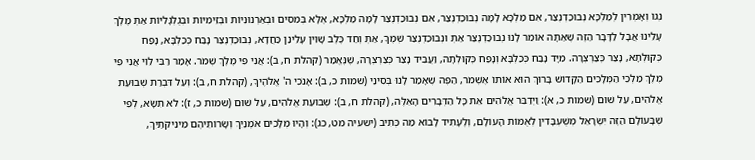נְגוֹ וְאָמְרִין לְמַלְכָּא נְבוּכַדְנֶצַּר, אִם מַלְכָּא לָמָּה נְבוּכַדְנֶצַּר, אִם נְבוּכַדְנֶצַּר לָמָּה מַלְכָּא, אֶלָּא בְּמִסִּים וּבְאַרְנוּנִיּוֹת וּבְזֵימִיּוֹת וּבְגֻלְגָּלִיּוֹת אַתְּ מֶלֶךְ עָלֵינוּ אֲבָל לַדָּבָר הַזֶּה שֶׁאַתָּה אוֹמֵר לָנוּ נְבוּכַדְנֶצַּר אַתְּ וּנְבוּכַדְנֶצַּר שְׁמֶךָ, אַתְּ וְחַד כֶּלֶב שָׁוִין עָלֵינַן כַּחֲדָא, נְבוּכַדְנֶצַּר נָבַח כְּכַלְבָּא, נָפַח כְּקוּלְתָא, נָצַר כְּצַרְצְרָה. מִיָּד נָבַח כְּכַלְבָּא וְנָפַח כְּקוּלְתָה, וַעֲבֵיד נָצַר כְּצַרְצְרָה, שֶׁנֶּאֱמַר (קהלת ח, ב): אֲנִי פִי מֶלֶךְ שְׁמֹר. אָמַר רַבִּי לֵוִי אֲנִי פִי מֶלֶךְ מַלְכֵי הַמְּלָכִים הַקָּדוֹשׁ בָּרוּךְ הוּא אוֹתוֹ אֶשְׁמֹר, הַפֶּה שֶׁאָמַר לָנוּ בְּסִינַי (שמות כ, ב): אָנֹכִי ה' אֱלֹהֶיךָ, (קהלת ח, ב): וְעַל דִּבְרַת שְׁבוּעַת אֱלֹהִים, עַל שׁוּם (שמות כ, א): וַיְדַבֵּר אֱלֹהִים אֵת כָּל הַדְּבָרִים הָאֵלֶּה, (קהלת ח, ב): שְׁבוּעַת אֱלֹהִים, עַל שׁוּם (שמות כ, ז): לֹא תִשָּׂא, לְפִי שֶׁבָּעוֹלָם הַזֶּה יִשְׂרָאֵל מְשֻׁעְבָּדִין לְאֻמּוֹת הָעוֹלָם, וְלֶעָתִיד לָבוֹא מַה כְּתִיב (ישעיה מט, כג): וְהָיוּ מְלָכִים אֹמְנַיִךְ וְשָׂרוֹתֵיהֶם מֵינִיקֹתַיִךְ,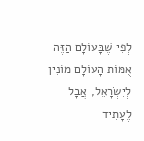לְפִי שֶׁבָּעוֹלָם הַזֶּה אֻמּוֹת הָעוֹלָם מוֹנִין לְיִשְׂרָאֵל, אֲבָל לֶעָתִיד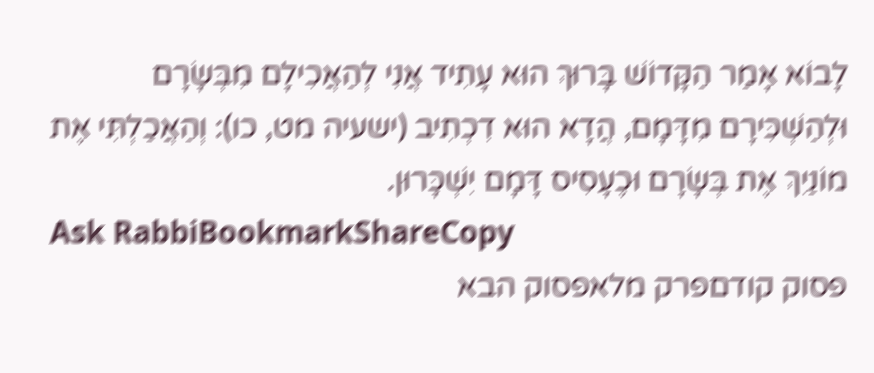לָבוֹא אָמַר הַקָּדוֹשׁ בָּרוּךְ הוּא עָתִיד אֲנִי לְהַאֲכִילָם מִבְּשָׂרָם וּלְהַשְׁכִּירָם מִדָּמָם, הֲדָא הוּא דִכְתִיב (ישעיה מט, כו): וְהַאֲכַלְתִּי אֶת מוֹנַיִךְ אֶת בְּשָׂרָם וּכֶעָסִיס דָּמָם יִשְׁכָּרוּן.
Ask RabbiBookmarkShareCopy
פסוק קודםפרק מלאפסוק הבא